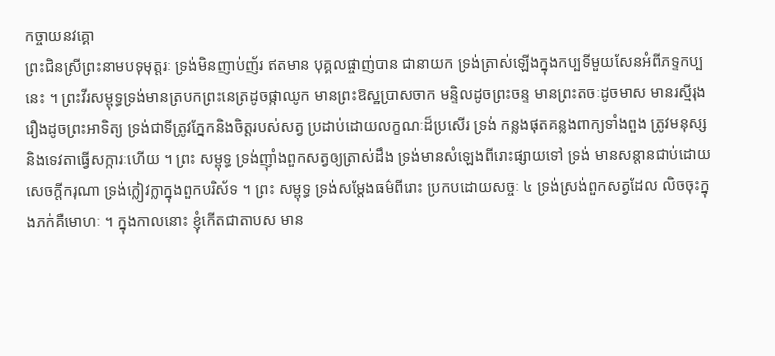កច្ចាយនវគ្គោ
ព្រះជិនស្រីព្រះនាមបទុមុត្តរៈ ទ្រង់មិនញាប់ញ័រ ឥតមាន បុគ្គលផ្ចាញ់បាន ជានាយក ទ្រង់ត្រាស់ឡើងក្នុងកប្បទីមួយសែនអំពីភទ្ទកប្បនេះ ។ ព្រះវីរសម្ពុទ្ធទ្រង់មានត្របកព្រះនេត្រដូចផ្កាឈូក មានព្រះឱស្ឋប្រាសចាក មន្ទិលដូចព្រះចន្ទ មានព្រះតចៈដូចមាស មានរស្មីរុងរឿងដូចព្រះអាទិត្យ ទ្រង់ជាទីត្រូវភ្នែកនិងចិត្តរបស់សត្វ ប្រដាប់ដោយលក្ខណៈដ៏ប្រសើរ ទ្រង់ កន្លងផុតគន្លងពាក្យទាំងពួង ត្រូវមនុស្សនិងទេវតាធ្វើសក្ការៈហើយ ។ ព្រះ សម្ពុទ្ធ ទ្រង់ញ៉ាំងពួកសត្វឲ្យត្រាស់ដឹង ទ្រង់មានសំឡេងពីរោះផ្សាយទៅ ទ្រង់ មានសន្តានជាប់ដោយសេចក្តីករុណា ទ្រង់ក្លៀវក្លាក្នុងពួកបរិស័ទ ។ ព្រះ សម្ពុទ្ធ ទ្រង់សម្តែងធម៌ពីរោះ ប្រកបដោយសច្ចៈ ៤ ទ្រង់ស្រង់ពួកសត្វដែល លិចចុះក្នុងភក់គឺមោហៈ ។ ក្នុងកាលនោះ ខ្ញុំកើតជាតាបស មាន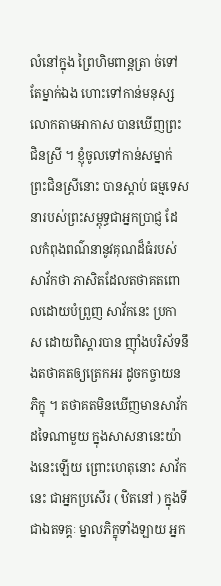លំនៅក្នុង ព្រៃហិមពាន្តត្រា ច់ទៅតែម្នាក់ឯង ហោះទៅកាន់មនុស្សលោកតាមអាកាស បានឃើញព្រះជិនស្រី ។ ខ្ញុំចូលទៅកាន់សម្នាក់ព្រះជិនស្រីនោះ បានស្តាប់ ធម្មទេសនារបស់ព្រះសម្ពុទ្ធជាអ្នកប្រាជ្ញ ដែលកំពុងពណ៌នានូវគុណដ៏ធំរបស់ សាវ័កថា ភាសិតដែលតថាគតពោលដោយបំព្រួញ សាវ័កនេះ ប្រកាស ដោយពិស្តារបាន ញ៉ាំងបរិស័ទនឹងតថាគតឲ្យត្រេកអរ ដូចកច្ចាយនភិក្ខុ ។ តថាគតមិនឃើញមានសាវ័កដទៃណាមួយ ក្នុងសាសនានេះយ៉ាងនេះឡើយ ព្រោះហេតុនោះ សាវ័កនេះ ជាអ្នកប្រសើរ ( ឋិតនៅ ) ក្នុងទីជាឯតទគ្គៈ ម្នាលភិក្ខុទាំងឡាយ អ្នក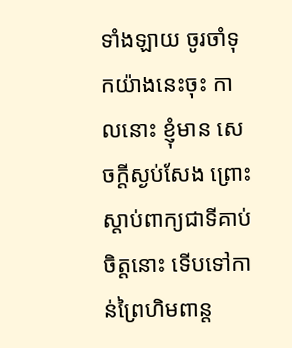ទាំងឡាយ ចូរចាំទុកយ៉ាងនេះចុះ កាលនោះ ខ្ញុំមាន សេចក្តីស្ងប់សែង ព្រោះស្តាប់ពាក្យជាទីគាប់ចិត្តនោះ ទើបទៅកាន់ព្រៃហិមពាន្ត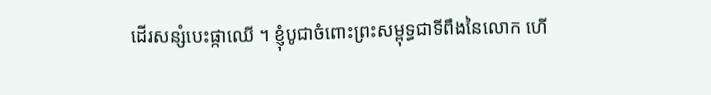ដើរសន្សំបេះផ្កាឈើ ។ ខ្ញុំបូជាចំពោះព្រះសម្ពុទ្ធជាទីពឹងនៃលោក ហើ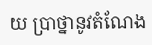យ ប្រាថ្នានូវតំណែង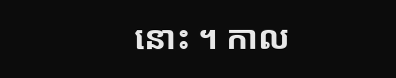នោះ ។ កាល